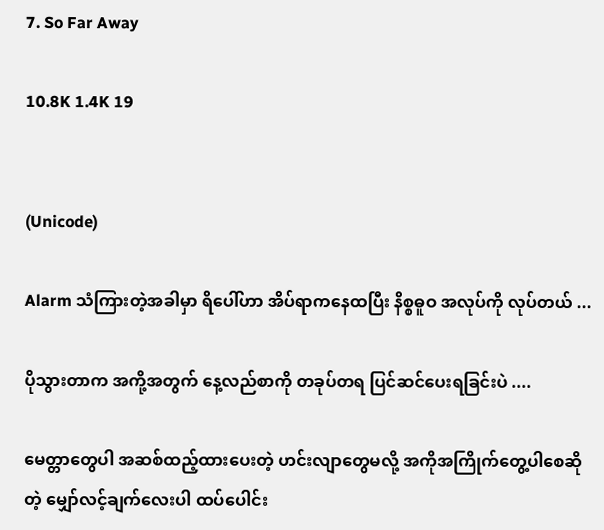7. So Far Away

10.8K 1.4K 19


(Unicode)

Alarm သံကြားတဲ့အခါမှာ ရိပေါ်ဟာ အိပ်ရာကနေထပြီး နိစ္စဓူဝ အလုပ်ကို လုပ်တယ် ...

ပိုသွားတာက အကို့အတွက် နေ့လည်စာကို တခုပ်တရ ပြင်ဆင်ပေးရခြင်းပဲ ....

မေတ္တာတွေပါ အဆစ်ထည့်ထားပေးတဲ့ ဟင်းလျာတွေမလို့ အကိုအကြိုက်တွေ့ပါစေဆိုတဲ့ မျှော်လင့်ချက်လေးပါ ထပ်ပေါင်း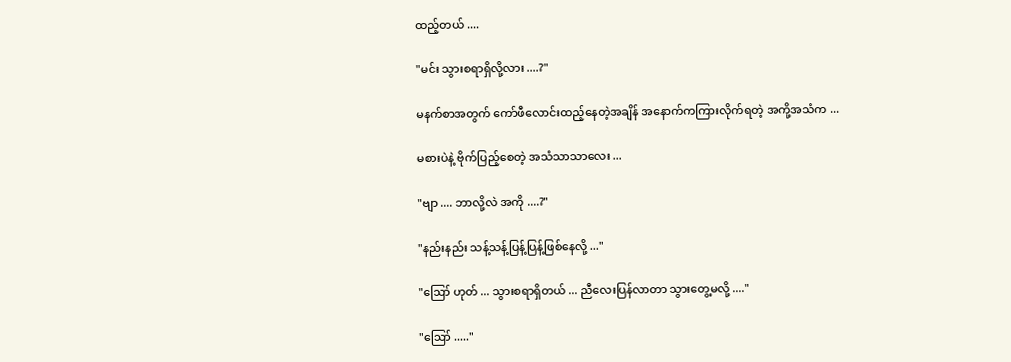ထည့်တယ် ....

"မင်း သွားစရာရှိလို့လား ....?"

မနက်စာအတွက် ကော်ဖီလောင်းထည့်နေတဲ့အချိန် အနောက်ကကြားလိုက်ရတဲ့ အကို့အသံက ...

မစားပဲနဲ့ ဗိုက်ပြည့်စေတဲ့ အသံသာသာလေး ...

"ဗျာ .... ဘာလို့လဲ အကို ....?"

"နည်းနည်း သန့်သန့်ပြန့်ပြန့်ဖြစ်နေလို့ ..."

"ဪ ဟုတ် ... သွားစရာရှိတယ် ... ညီလေးပြန်လာတာ သွားတွေ့မလို့ ...."

"ဪ ....."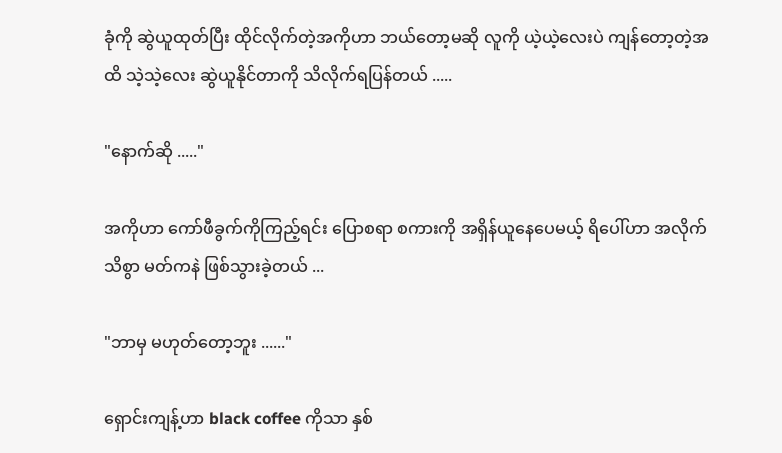ခုံကို ဆွဲယူထုတ်ပြီး ထိုင်လိုက်တဲ့အကိုဟာ ဘယ်တော့မဆို လူကို ယဲ့ယဲ့လေးပဲ ကျန်တော့တဲ့အထိ သဲ့သဲ့လေး ဆွဲယူနိုင်တာကို သိလိုက်ရပြန်တယ် .....

"နောက်ဆို ....."

အကိုဟာ ကော်ဖီခွက်ကိုကြည့်ရင်း ပြောစရာ စကားကို အရှိန်ယူနေပေမယ့် ရိပေါ်ဟာ အလိုက်သိစွာ မတ်ကနဲ ဖြစ်သွားခဲ့တယ် ...

"ဘာမှ မဟုတ်တော့ဘူး ......"

ရှောင်းကျန့်ဟာ black coffee ကိုသာ နှစ်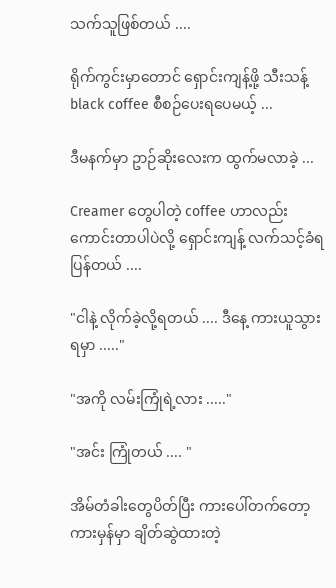သက်သူဖြစ်တယ် ....

ရိုက်ကွင်းမှာတောင် ရှောင်းကျန့်ဖို့ သီးသန့် black coffee စီစဉ်ပေးရပေမယ့် ...

ဒီမနက်မှာ ဥာဉ်ဆိုးလေးက ထွက်မလာခဲ့ ...

Creamer တွေပါတဲ့ coffee ဟာလည်း ကောင်းတာပါပဲလို့ ရှောင်းကျန့် လက်သင့်ခံရပြန်တယ် ....

"ငါနဲ့ လိုက်ခဲ့လို့ရတယ် .... ဒီနေ့ ကားယူသွားရမှာ ....."

"အကို လမ်းကြုံရဲ့လား ....."

"အင်း ကြုံတယ် .... "

အိမ်တံခါးတွေပိတ်ပြီး ကားပေါ်တက်တော့ ကားမှန်မှာ ချိတ်ဆွဲထားတဲ့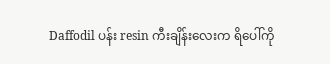Daffodil ပန်း resin ကီးချိန်းလေးက ရိပေါ်ကို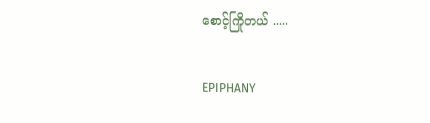စောင့်ကြိုတယ် .....

EPIPHANY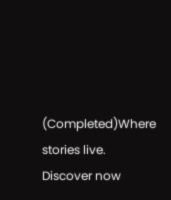(Completed)Where stories live. Discover now